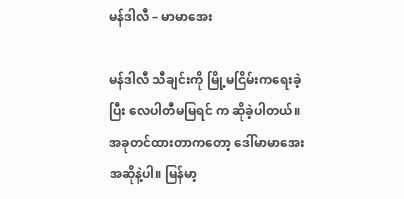မန်ဒါလီ – မာမာအေး

မန်ဒါလီ သီချင်းကို မြို့မငြိမ်းကရေးခဲ့ပြီး လေပါတီမမြရင် က ဆိုခဲ့ပါတယ်။ အခုတင်ထားတာကတော့ ဒေါ်မာမာအေး အဆိုနဲ့ပါ။ မြန်မာ့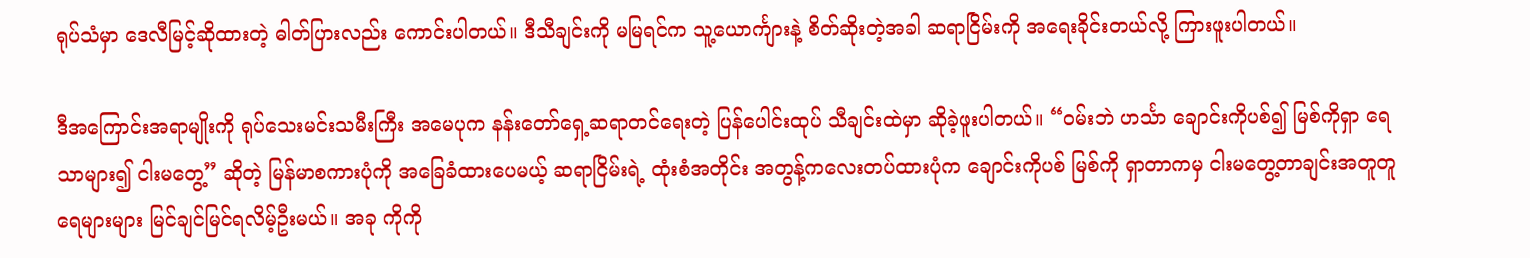ရုပ်သံမှာ ဒေလီမြင့်ဆိုထားတဲ့ ဓါတ်ပြားလည်း ကောင်းပါတယ်။ ဒီသီချင်းကို မမြရင်က သူ့ယောင်္ကျားနဲ့ စိတ်ဆိုးတဲ့အခါ ဆရာငြိမ်းကို အရေးခိုင်းတယ်လို့ ကြားဖူးပါတယ်။

ဒီအကြောင်းအရာမျိုးကို ရုပ်သေးမင်းသမီးကြီး အမေပုက နန်းတော်ရှေ့ဆရာတင်ရေးတဲ့ ပြန်ပေါင်းထုပ် သီချင်းထဲမှာ ဆိုခဲ့ဖူးပါတယ်။ “၀မ်းဘဲ ဟင်္သာ ချောင်းကိုပစ်၍ မြစ်ကိုရှာ ရေသာများ၍ ငါးမတွေ့” ဆိုတဲ့ မြန်မာစကားပုံကို အခြေခံထားပေမယ့် ဆရာငြိမ်းရဲ့ ထုံးစံအတိုင်း အတွန့်ကလေးတပ်ထားပုံက ချောင်းကိုပစ် မြစ်ကို ရှာတာကမှ ငါးမတွေ့တာချင်းအတူတူ ရေများများ မြင်ချင်မြင်ရလိမ့်ဦးမယ်။ အခု ကိုကို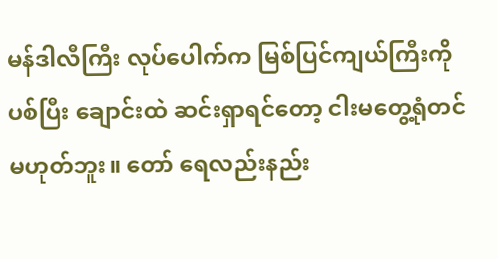မန်ဒါလီကြီး လုပ်ပေါက်က မြစ်ပြင်ကျယ်ကြီးကို ပစ်ပြီး ချောင်းထဲ ဆင်းရှာရင်တော့ ငါးမတွေ့ရုံတင် မဟုတ်ဘူး။ တော် ရေလည်းနည်း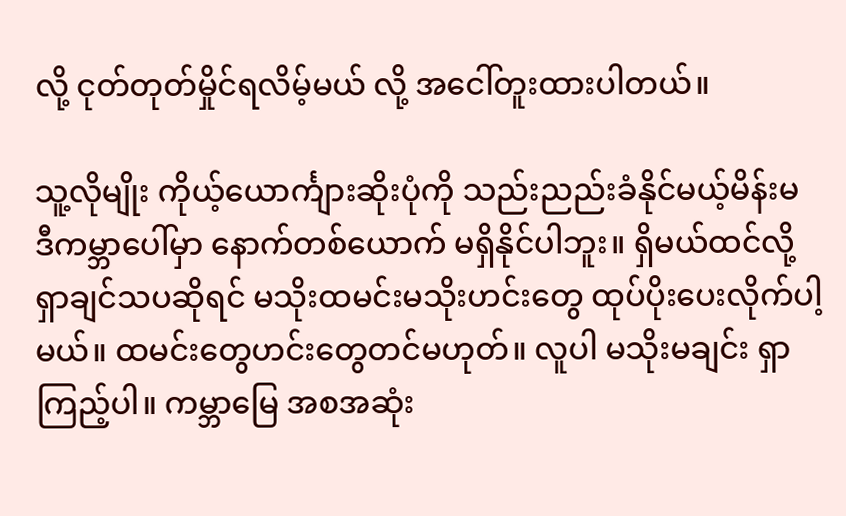လို့ ငုတ်တုတ်မှိုင်ရလိမ့်မယ် လို့ အငေါ်တူးထားပါတယ်။

သူ့လိုမျိုး ကိုယ့်ယောင်္ကျားဆိုးပုံကို သည်းညည်းခံနိုင်မယ့်မိန်းမ ဒီကမ္ဘာပေါ်မှာ နောက်တစ်ယောက် မရှိနိုင်ပါဘူး။ ရှိမယ်ထင်လို့ ရှာချင်သပဆိုရင် မသိုးထမင်းမသိုးဟင်းတွေ ထုပ်ပိုးပေးလိုက်ပါ့မယ်။ ထမင်းတွေဟင်းတွေတင်မဟုတ်။ လူပါ မသိုးမချင်း ရှာကြည့်ပါ။ ကမ္ဘာမြေ အစအဆုံး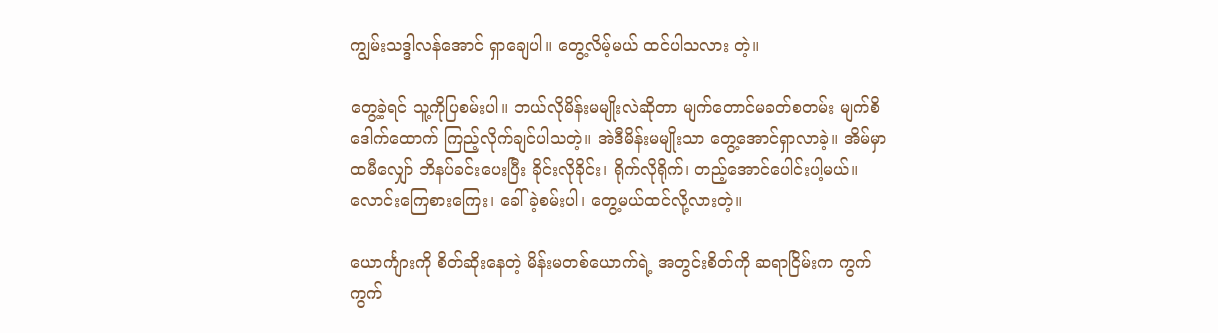ကျွမ်းသဒ္ဒါလန်အောင် ရှာချေပါ။ တွေ့လိမ့်မယ် ထင်ပါသလား တဲ့။

တွေ့ခဲ့ရင် သူ့ကိုပြစမ်းပါ။ ဘယ်လိုမိန်းမမျိုးလဲဆိုတာ မျက်တောင်မခတ်စတမ်း မျက်စိဒေါက်ထောက် ကြည့်လိုက်ချင်ပါသတဲ့။ အဲဒီမိန်းမမျိုးသာ တွေ့အောင်ရှာလာခဲ့။ အိမ်မှာ ထမီလျှော် ဘိနပ်ခင်းပေးပြီး ခိုင်းလိုခိုင်း၊ ရိုက်လိုရိုက်၊ တည့်အောင်ပေါင်းပါ့မယ်။ လောင်းကြေစားကြေး၊ ခေါ်ခဲ့စမ်းပါ၊ တွေ့မယ်ထင်လို့လားတဲ့။

ယောင်္ကျားကို စိတ်ဆိုးနေတဲ့ မိန်းမတစ်ယောက်ရဲ့ အတွင်းစိတ်ကို ဆရာငြိမ်းက ကွက်ကွက်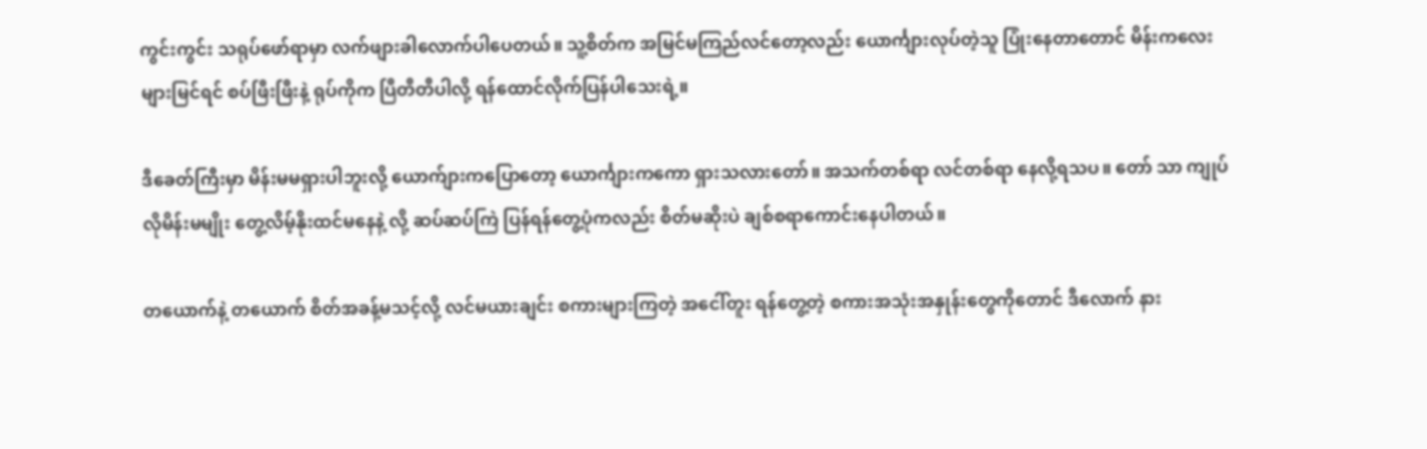ကွင်းကွင်း သရုပ်ဖော်ရာမှာ လက်ဖျားခါလောက်ပါပေတယ်။ သူ့စိတ်က အမြင်မကြည်လင်တော့လည်း ယောင်္ကျားလုပ်တဲ့သူ ပြုံးနေတာတောင် မိန်းကလေးများမြင်ရင် စပ်ဖြီးဖြီးနဲ့ ရုပ်ကိုက ပြီတီတီပါလို့ ရန်ထောင်လိုက်ပြန်ပါသေးရဲ့။

ဒီခေတ်ကြီးမှာ မိန်းမမရှားပါဘူးလို့ ယောက်ျားကပြောတော့ ယောင်္ကျားကကော ရှားသလားတော်။ အသက်တစ်ရာ လင်တစ်ရာ နေလို့ရသပ။ တော် သာ ကျုပ်လိုမိန်းမမျိုး တွေ့လိမ့်နိုးထင်မနေနဲ့ လို့ ဆပ်ဆပ်ကြဲ ပြန်ရန်တွေ့ပုံကလည်း စိတ်မဆိုးပဲ ချစ်စရာကောင်းနေပါတယ်။

တယောက်နဲ့ တယောက် စိတ်အခန့်မသင့်လို့ လင်မယားချင်း စကားများကြတဲ့ အငေါ်တူး ရန်တွေ့တဲ့ စကားအသုံးအနှုန်းတွေကိုတောင် ဒီလောက် နား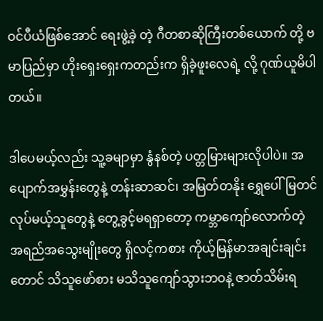ဝင်ပီယံဖြစ်အောင် ရေးဖွဲ့ခဲ့ တဲ့ ဂီတစာဆိုကြီးတစ်ယောက် တို့ ဗမာပြည်မှာ ဟိုးရှေးရှေးကတည်းက ရှိခဲ့ဖူးလေရဲ့ လို့ ဂုဏ်ယူမိပါတယ်။

ဒါပေမယ့်လည်း သူ့ခမျာမှာ နွံနစ်တဲ့ ပတ္တမြားများလိုပါပဲ။ အပျောက်အမွှန်းတွေနဲ့ တန်းဆာဆင်၊ အမြတ်တနိုး ရွှေပေါ်မြတင်လုပ်မယ့်သူတွေနဲ့ တွေ့ခွင့်မရရှာတော့ ကမ္ဘာကျော်လောက်တဲ့ အရည်အသွေးမျိုးတွေ ရှိလင့်ကစား ကိုယ့်မြန်မာအချင်းချင်းတောင် သိသူဖော်စား မသိသူကျော်သွားဘဝနဲ့ ဇာတ်သိမ်းရ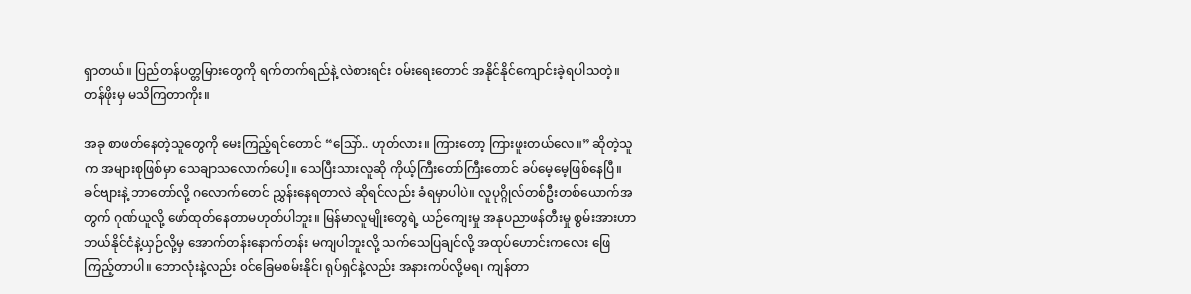ရှာတယ်။ ပြည်တန်ပတ္တမြားတွေကို ရက်တက်ရည်နဲ့ လဲစားရင်း ၀မ်းရေးတောင် အနိုင်နိုင်ကျောင်းခဲ့ရပါသတဲ့။ တန်ဖိုးမှ မသိကြတာကိုး။

အခု စာဖတ်နေတဲ့သူတွေကို မေးကြည့်ရင်တောင် “သြော်.. ဟုတ်လား။ ကြားတော့ ကြားဖူးတယ်လေ။” ဆိုတဲ့သူက အများစုဖြစ်မှာ သေချာသလောက်ပေါ့။ သေပြီးသားလူဆို ကိုယ့်ကြီးတော်ကြီးတောင် ခပ်မေ့မေ့ဖြစ်နေပြီ။ ခင်ဗျားနဲ့ ဘာတော်လို့ ဂလောက်တေင် ညွှန်းနေရတာလဲ ဆိုရင်လည်း ခံရမှာပါပဲ။ လူပုဂ္ဂိုလ်တစ်ဦးတစ်ယောက်အတွက် ဂုဏ်ယူလို့ ဖော်ထုတ်နေတာမဟုတ်ပါဘူး။ မြန်မာလူမျိုးတွေရဲ့ ယဉ်ကျေးမှု အနုပညာဖန်တီးမှု စွမ်းအားဟာ ဘယ်နိုင်ငံနဲ့ယှဉ်လို့မှ အောက်တန်းနောက်တန်း မကျပါဘူးလို့ သက်သေပြချင်လို့ အထုပ်ဟောင်းကလေး ဖြေကြည့်တာပါ။ ဘောလုံးနဲ့လည်း ၀င်ခြေမစမ်းနိုင်၊ ရုပ်ရှင်နဲ့လည်း အနားကပ်လို့မရ၊ ကျန်တာ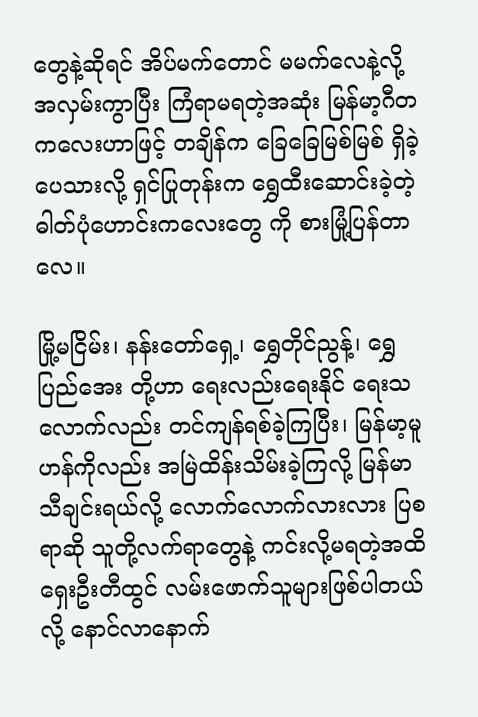တွေနဲ့ဆိုရင် အိပ်မက်တောင် မမက်လေနဲ့လို့ အလှမ်းကွာပြီး ကြံရာမရတဲ့အဆုံး မြန်မာ့ဂီတကလေးဟာဖြင့် တချိန်က ခြေခြေမြစ်မြစ် ရှိခဲ့ပေသားလို့ ရှင်ပြုတုန်းက ရွှေထီးဆောင်းခဲ့တဲ့ ဓါတ်ပုံဟောင်းကလေးတွေ ကို စားမြုံ့ပြန်တာလေ။

မြို့မငြိမ်း၊ နန်းတော်ရှေ့၊ ရွှေတိုင်ညွန့်၊ ရွှေပြည်အေး တို့ဟာ ရေးလည်းရေးနိုင် ရေးသလောက်လည်း တင်ကျန်ရစ်ခဲ့ကြပြီး၊ မြန်မာ့မူဟန်ကိုလည်း အမြဲထိန်းသိမ်းခဲ့ကြလို့ မြန်မာသီချင်းရယ်လို့ လောက်လောက်လားလား ပြစရာဆို သူတို့လက်ရာတွေနဲ့ ကင်းလို့မရတဲ့အထိ ရှေးဦးတီထွင် လမ်းဖောက်သူများဖြစ်ပါတယ်လို့ နောင်လာနောက်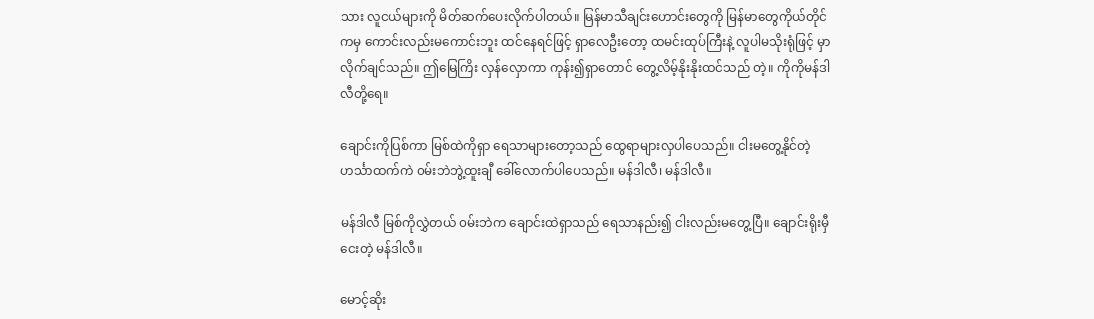သား လူငယ်များကို မိတ်ဆက်ပေးလိုက်ပါတယ်။ မြန်မာသီချင်းဟောင်းတွေကို မြန်မာတွေကိုယ်တိုင်ကမှ ကောင်းလည်းမကောင်းဘူး ထင်နေရင်ဖြင့် ရှာလေဦးတော့ ထမင်းထုပ်ကြီးနဲ့ လူပါမသိုးရုံဖြင့် မှာလိုက်ချင်သည်။ ဤမြေကြိး လှန်လှောကာ ကုန်း၍ရှာတောင် တွေ့လိမ့်နိုးနိုးထင်သည် တဲ့။ ကိုကိုမန်ဒါလီတို့ရေ။

ချောင်းကိုပြစ်ကာ မြစ်ထဲကိုရှာ ရေသာများတော့သည် ထွေရာများလှပါပေသည်။ ငါးမတွေ့နိုင်တဲ့ ဟင်္သာထက်ကဲ ၀မ်းဘဲဘွဲ့ထူးချီ ခေါ်လောက်ပါပေသည်။ မန်ဒါလီ၊ မန်ဒါလီ။

မန်ဒါလီ မြစ်ကိုလွှဲတယ် ၀မ်းဘဲက ချောင်းထဲရှာသည် ရေသာနည်း၍ ငါးလည်းမတွေ့ပြီ။ ချောင်းရိုးမှီငေးတဲ့ မန်ဒါလီ။

မောင့်ဆိုး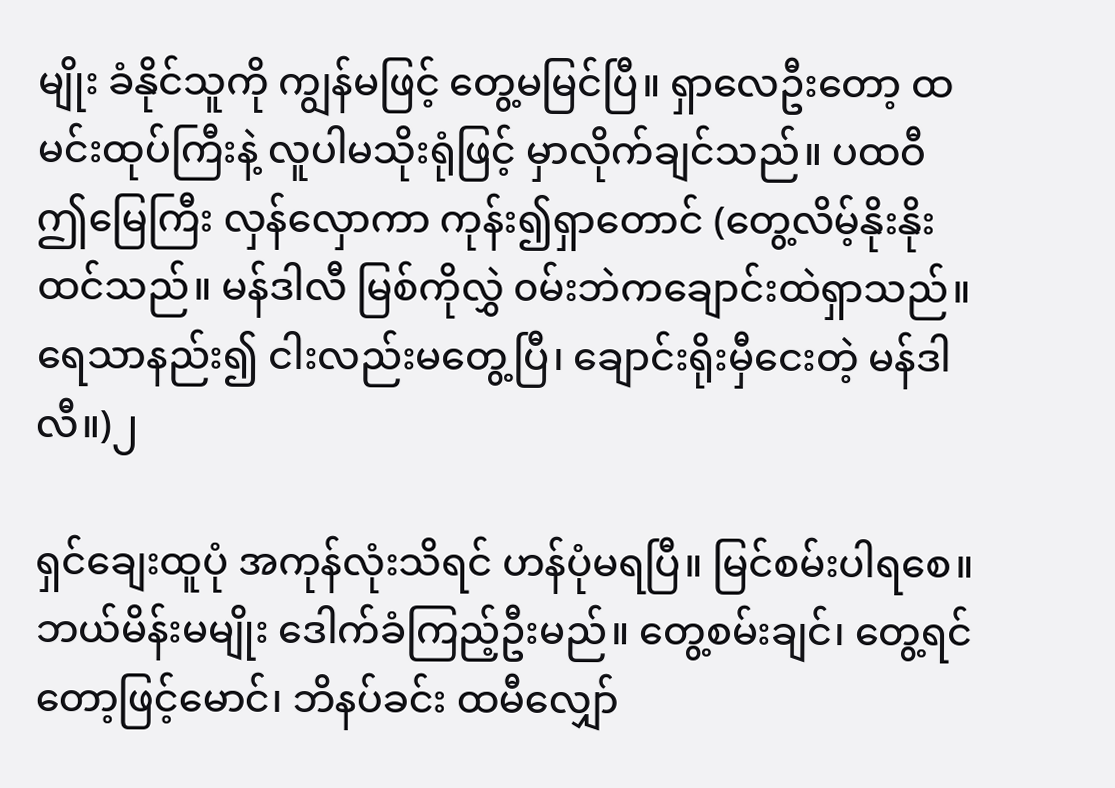မျိုး ခံနိုင်သူကို ကျွန်မဖြင့် တွေ့မမြင်ပြီ။ ရှာလေဦးတော့ ထမင်းထုပ်ကြီးနဲ့ လူပါမသိုးရုံဖြင့် မှာလိုက်ချင်သည်။ ပထဝီ ဤမြေကြီး လှန်လှောကာ ကုန်း၍ရှာတောင် (တွေ့လိမ့်နိုးနိုး ထင်သည်။ မန်ဒါလီ မြစ်ကိုလွှဲ ၀မ်းဘဲကချောင်းထဲရှာသည်။ ရေသာနည်း၍ ငါးလည်းမတွေ့ပြီ၊ ချောင်းရိုးမှီငေးတဲ့ မန်ဒါလီ။)၂

ရှင်ချေးထူပုံ အကုန်လုံးသိရင် ဟန်ပုံမရပြီ။ မြင်စမ်းပါရစေ။ ဘယ်မိန်းမမျိုး ဒေါက်ခံကြည့်ဦးမည်။ တွေ့စမ်းချင်၊ တွေ့ရင်တော့ဖြင့်မောင်၊ ဘိနပ်ခင်း ထမီလျှော်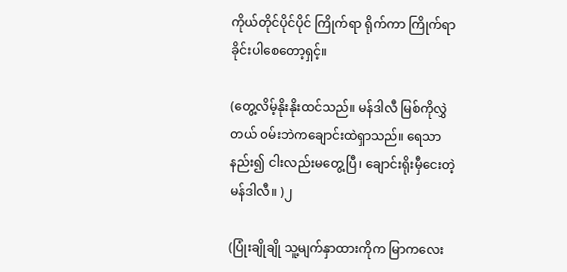ကိုယ်တိုင်ပိုင်ပိုင် ကြိုက်ရာ ရိုက်ကာ ကြိုက်ရာ ခိုင်းပါစေတော့ရှင့်။

(တွေ့လိမ့်နိုးနိုးထင်သည်။ မန်ဒါလီ မြစ်ကိုလွှဲတယ် ၀မ်းဘဲကချောင်းထဲရှာသည်။ ရေသာနည်း၍ ငါးလည်းမတွေ့ပြီ၊ ချောင်းရိုးမှီငေးတဲ့ မန်ဒါလီ။ )၂

(ပြုံးချိုချို သူ့မျက်နှာထားကိုက မြာကလေး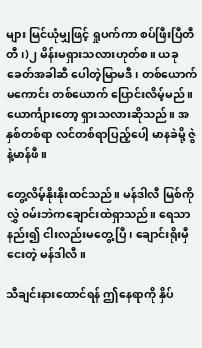များ မြင်ယုံမျှဖြင့် ရှုပက်ကာ စပ်ဖြီးပြီတီတီ၊)၂ မိန်းမရှားသလားဟုတ်စ။ ယခုခေတ်အခါဆီ ပေါတဲ့မြာမဒီ၊ တစ်ယောက်မကောင်း တစ်ယောက် ပြောင်းလိမ့်မည်။ ယောင်္ကျားတော့ ရှားသလားဆိုသည်။ အနှစ်တစ်ရာ လင်တစ်ရာပြည့်ပေါ့ မာနခဲမို့ ဇွဲနဲ့မာန်ဖီ။

တွေ့လိမ့်နိုးနိုးထင်သည်။ မန်ဒါလီ မြစ်ကိုလွှဲ ၀မ်းဘဲကချောင်းထဲရှာသည်။ ရေသာနည်း၍ ငါးလည်းမတွေ့ပြီ၊ ချောင်းရိုးမှီငေးတဲ့ မန်ဒါလီ။

သီချင်းနားထောင်ရန် ဤနေရာကို နှိပ်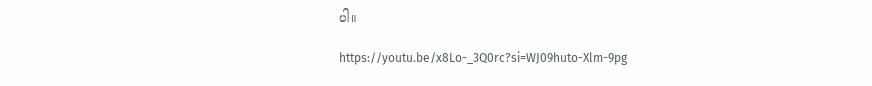ပါ။

https://youtu.be/x8Lo-_3Q0rc?si=WJ09huto-Xlm-9pg